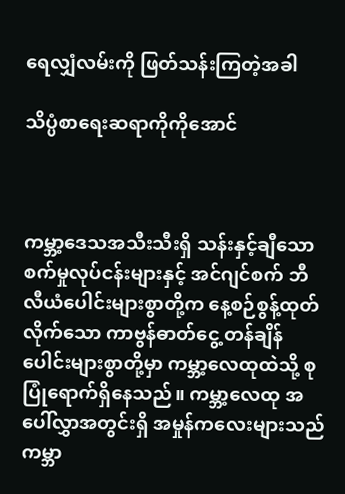ရေလျှံလမ်းကို ဖြတ်သန်းကြတဲ့အခါ

သိပ္ပံစာရေးဆရာကိုကိုအောင်



ကမ္ဘာ့ဒေသအသီးသီးရှိ သန်းနှင့်ချီသော စက်မှုလုပ်ငန်းများနှင့် အင်ဂျင်စက် ဘီလီယံပေါင်းများစွာတို့က နေ့စဉ်စွန့်ထုတ် လိုက်သော ကာဗွန်ဓာတ်ငွေ့ တန်ချိန်ပေါင်းများစွာတို့မှာ ကမ္ဘာ့လေထုထဲသို့ စုပြုံရောက်ရှိနေသည်။ ကမ္ဘာ့လေထု အပေါ်လွှာအတွင်းရှိ အမှုန်ကလေးများသည် ကမ္ဘာ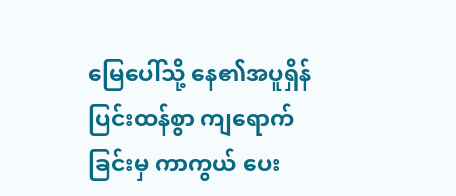မြေပေါ်သို့ နေ၏အပူရှိန် ပြင်းထန်စွာ ကျရောက်ခြင်းမှ ကာကွယ် ပေး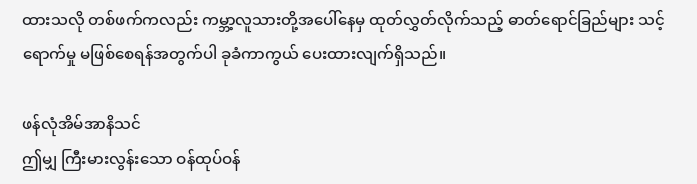ထားသလို တစ်ဖက်ကလည်း ကမ္ဘာ့လူသားတို့အပေါ်နေမှ ထုတ်လွှတ်လိုက်သည့် ဓာတ်ရောင်ခြည်များ သင့်ရောက်မှု မဖြစ်စေရန်အတွက်ပါ ခုခံကာကွယ် ပေးထားလျက်ရှိသည်။

ဖန်လုံအိမ်အာနိသင်
ဤမျှ ကြီးမားလွန်းသော ဝန်ထုပ်ဝန်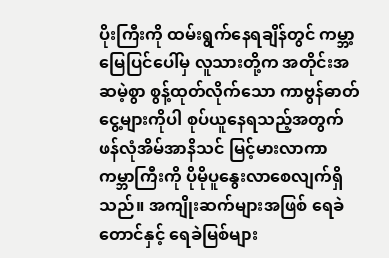ပိုးကြီးကို ထမ်းရွက်နေရချိန်တွင် ကမ္ဘာ့မြေပြင်ပေါ်မှ လူသားတို့က အတိုင်းအဆမဲ့စွာ စွန့်ထုတ်လိုက်သော ကာဗွန်ဓာတ်ငွေ့များကိုပါ စုပ်ယူနေရသည့်အတွက် ဖန်လုံအိမ်အာနိသင် မြင့်မားလာကာ ကမ္ဘာကြီးကို ပိုမိုပူနွေးလာစေလျက်ရှိသည်။ အကျိုးဆက်များအဖြစ် ရေခဲတောင်နှင့် ရေခဲမြစ်များ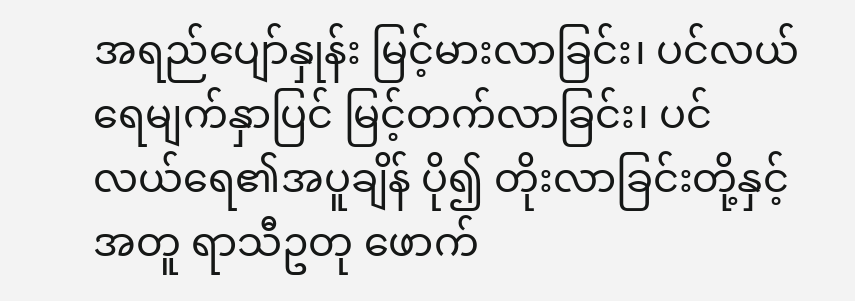အရည်ပျော်နှုန်း မြင့်မားလာခြင်း၊ ပင်လယ်ရေမျက်နှာပြင် မြင့်တက်လာခြင်း၊ ပင်လယ်ရေ၏အပူချိန် ပို၍ တိုးလာခြင်းတို့နှင့်အတူ ရာသီဥတု ဖောက်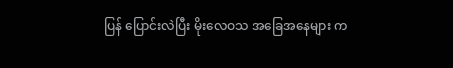ပြန် ပြောင်းလဲပြီး မိုးလေဝသ အခြေအနေများ က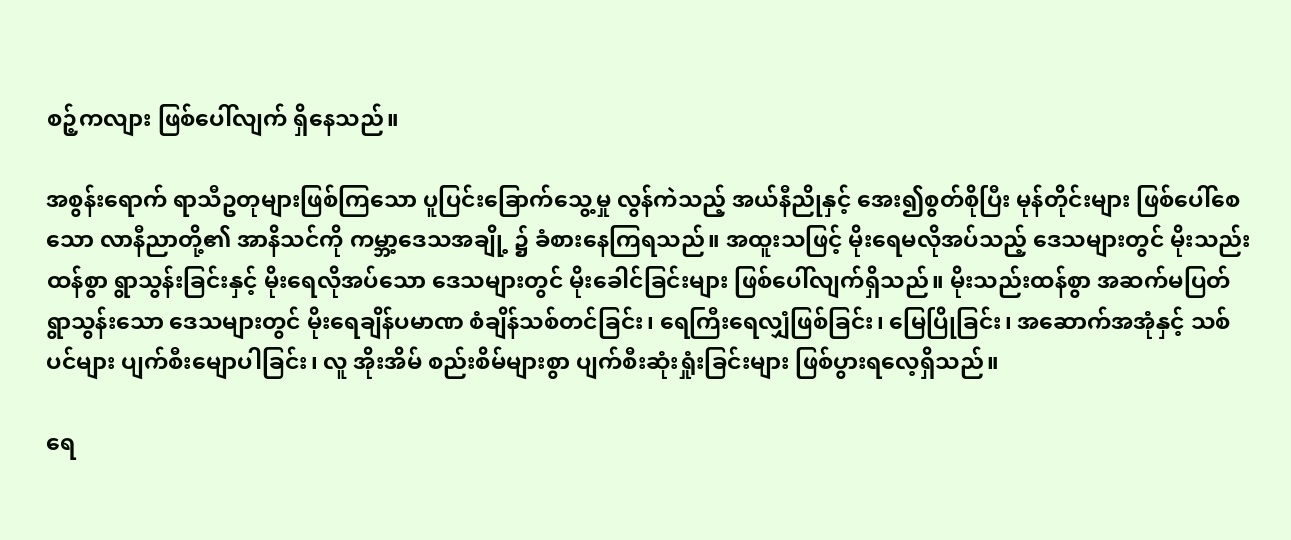စဉ့်ကလျား ဖြစ်ပေါ်လျက် ရှိနေသည်။

အစွန်းရောက် ရာသီဥတုများဖြစ်ကြသော ပူပြင်းခြောက်သွေ့မှု လွန်ကဲသည့် အယ်နီညိုနှင့် အေး၍စွတ်စိုပြီး မုန်တိုင်းများ ဖြစ်ပေါ်စေသော လာနီညာတို့၏ အာနိသင်ကို ကမ္ဘာ့ဒေသအချို့ ၌ ခံစားနေကြရသည်။ အထူးသဖြင့် မိုးရေမလိုအပ်သည့် ဒေသများတွင် မိုးသည်းထန်စွာ ရွာသွန်းခြင်းနှင့် မိုးရေလိုအပ်သော ဒေသများတွင် မိုးခေါင်ခြင်းများ ဖြစ်ပေါ်လျက်ရှိသည်။ မိုးသည်းထန်စွာ အဆက်မပြတ် ရွာသွန်းသော ဒေသများတွင် မိုးရေချိန်ပမာဏ စံချိန်သစ်တင်ခြင်း၊ ရေကြီးရေလျှံဖြစ်ခြင်း၊ မြေပြိုခြင်း၊ အဆောက်အအုံနှင့် သစ်ပင်များ ပျက်စီးမျောပါခြင်း၊ လူ အိုးအိမ် စည်းစိမ်များစွာ ပျက်စီးဆုံးရှုံးခြင်းများ ဖြစ်ပွားရလေ့ရှိသည်။

ရေ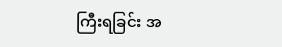ကြီးရခြင်း အ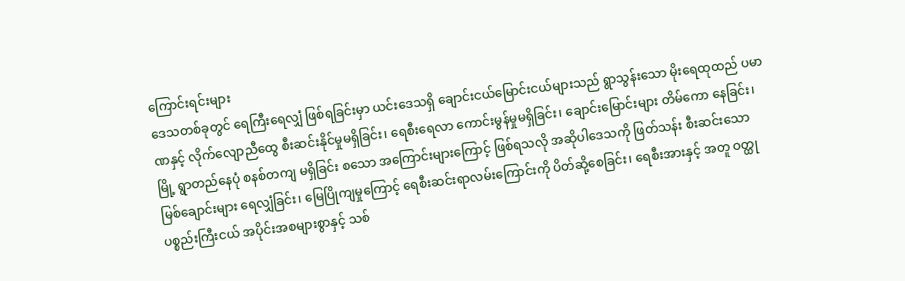ကြောင်းရင်းများ
ဒေသတစ်ခုတွင် ရေကြီးရေလျှံ ဖြစ်ရခြင်းမှာ ယင်းဒေသရှိ ချောင်းငယ်မြောင်းငယ်များသည် ရွာသွန်းသော မိုးရေထုထည် ပမာဏနှင့် လိုက်လျောညီထွေ စီးဆင်းနိုင်မှုမရှိခြင်း၊ ရေစီးရေလာ ကောင်းမွန်မှုမရှိခြင်း၊ ချောင်းမြောင်းများ တိမ်ကော နေခြင်း၊ မြို့ ရွာတည်နေပုံ စနစ်တကျ မရှိခြင်း စသော အကြောင်းများကြောင့် ဖြစ်ရသလို အဆိုပါဒေသကို ဖြတ်သန်း စီးဆင်းသော မြစ်ချောင်းများ ရေလျှံခြင်း၊ မြေပြိုကျမှုကြောင့် ရေစီးဆင်းရာလမ်းကြောင်းကို ပိတ်ဆို့စေခြင်း၊ ရေစီးအားနှင့် အတူ ဝတ္ထုပစ္စည်းကြီးငယ် အပိုင်းအစများစွာနှင့် သစ်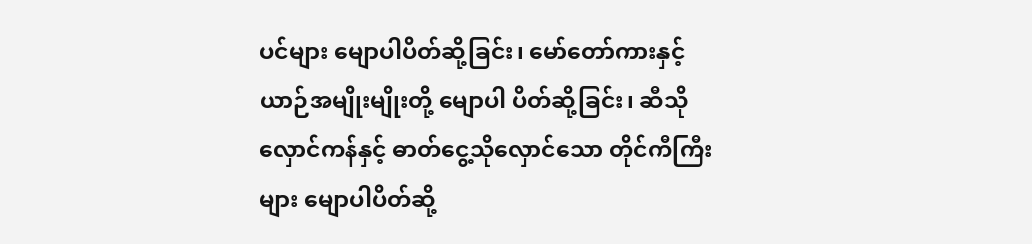ပင်များ မျောပါပိတ်ဆို့ခြင်း၊ မော်တော်ကားနှင့် ယာဉ်အမျိုးမျိုးတို့ မျောပါ ပိတ်ဆို့ခြင်း၊ ဆီသိုလှောင်ကန်နှင့် ဓာတ်ငွေ့သိုလှောင်သော တိုင်ကီကြီးများ မျောပါပိတ်ဆို့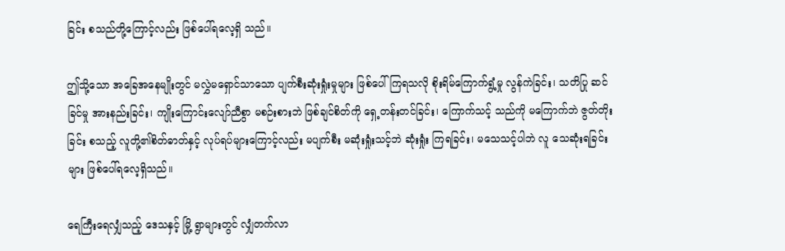ခြင်း စသည်တို့ကြောင့်လည်း ဖြစ်ပေါ်ရလေ့ရှိ သည်။

ဤသို့သော အခြေအနေမျိုးတွင် မလွှဲမရှောင်သာသော ပျက်စီးဆုံးရှုံးမှုများ ဖြစ်ပေါ်ကြရသလို စိုးရိမ်ကြောက်ရွံ့မှု လွန်ကဲခြင်း၊ သတိပြု ဆင်ခြင်မှု အားနည်းခြင်း၊ ကျိုးကြောင်းလျော်ညီစွာ မစဉ်းစားဘဲ ဖြစ်ချင်စိတ်ကို ရှေ့တန်းတင်ခြင်း၊ ကြောက်သင့် သည်ကို မကြောက်ဘဲ ဇွတ်တိုးခြင်း စသည့် လူတို့၏စိတ်ဓာတ်နှင့် လုပ်ရပ်များကြောင့်လည်း မပျက်စီး မဆုံးရှုံးသင့်ဘဲ ဆုံးရှုံး ကြရခြင်း၊ မသေသင့်ပါဘဲ လူ သေဆုံးရခြင်းများ ဖြစ်ပေါ်ရလေ့ရှိသည်။

ရေကြီးရေလျှံသည့် ဒေသနှင့် မြို့ ရွာများတွင် လျှံတက်လာ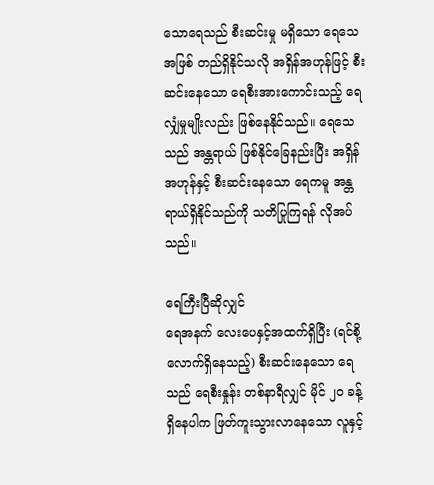သောရေသည် စီးဆင်းမှု မရှိသော ရေသေအဖြစ် တည်ရှိနိုင်သလို အရှိန်အဟုန်ဖြင့် စီးဆင်းနေသော ရေစီးအားကောင်းသည့် ရေလျှံမှုမျိုးလည်း ဖြစ်နေနိုင်သည်။ ရေသေသည် အန္တရာယ် ဖြစ်နိုင်ခြေနည်းပြီး အရှိန်အဟုန်နှင့် စီးဆင်းနေသော ရေကမူ အန္တရာယ်ရှိနိုင်သည်ကို သတိပြုကြရန် လိုအပ်သည်။

ရေကြီးပြီဆိုလျှင်
ရေအနက် လေးပေနှင့်အထက်ရှိပြီး (ရင်စို့လောက်ရှိနေသည့်) စီးဆင်းနေသော ရေသည် ရေစီးနှုန်း တစ်နာရီလျှင် မိုင် ၂၀ ခန့် ရှိနေပါက ဖြတ်ကူးသွားလာနေသော လူနှင့်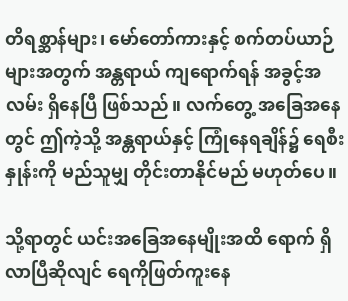တိရစ္ဆာန်များ၊ မော်တော်ကားနှင့် စက်တပ်ယာဉ်များအတွက် အန္တရာယ် ကျရောက်ရန် အခွင့်အလမ်း ရှိနေပြီ ဖြစ်သည်။ လက်တွေ့ အခြေအနေတွင် ဤကဲ့သို့ အန္တရာယ်နှင့် ကြုံနေရချိန်၌ ရေစီးနှုန်းကို မည်သူမျှ တိုင်းတာနိုင်မည် မဟုတ်ပေ။

သို့ရာတွင် ယင်းအခြေအနေမျိုးအထိ ရောက် ရှိလာပြီဆိုလျင် ရေကိုဖြတ်ကူးနေ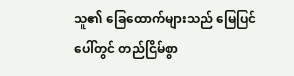သူ၏ ခြေထောက်များသည် မြေပြင်ပေါ်တွင် တည်ငြိမ်စွာ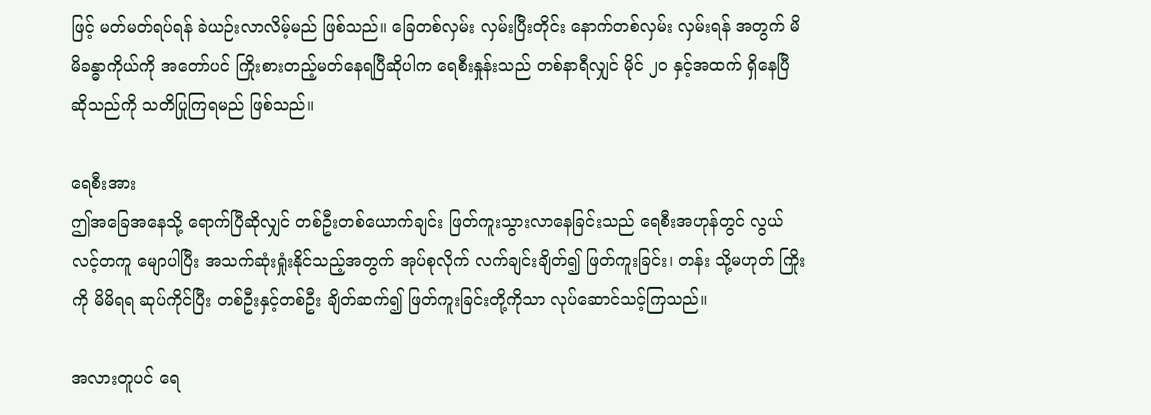ဖြင့် မတ်မတ်ရပ်ရန် ခဲယဉ်းလာလိမ့်မည် ဖြစ်သည်။ ခြေတစ်လှမ်း လှမ်းပြီးတိုင်း နောက်တစ်လှမ်း လှမ်းရန် အတွက် မိမိခန္ဓာကိုယ်ကို အတော်ပင် ကြိုးစားတည့်မတ်နေရပြီဆိုပါက ရေစီးနှုန်းသည် တစ်နာရီလျှင် မိုင် ၂၀ နှင့်အထက် ရှိနေပြီ ဆိုသည်ကို သတိပြုကြရမည် ဖြစ်သည်။

ရေစီးအား
ဤအခြေအနေသို့ ရောက်ပြီဆိုလျှင် တစ်ဦးတစ်ယောက်ချင်း ဖြတ်ကူးသွားလာနေခြင်းသည် ရေစီးအဟုန်တွင် လွယ်လင့်တကူ မျောပါပြီး အသက်ဆုံးရှုံးနိုင်သည့်အတွက် အုပ်စုလိုက် လက်ချင်းချိတ်၍ ဖြတ်ကူးခြင်း၊ တန်း သို့မဟုတ် ကြိုးကို မိမိရရ ဆုပ်ကိုင်ပြီး တစ်ဦးနှင့်တစ်ဦး ချိတ်ဆက်၍ ဖြတ်ကူးခြင်းတို့ကိုသာ လုပ်ဆောင်သင့်ကြသည်။

အလားတူပင် ရေ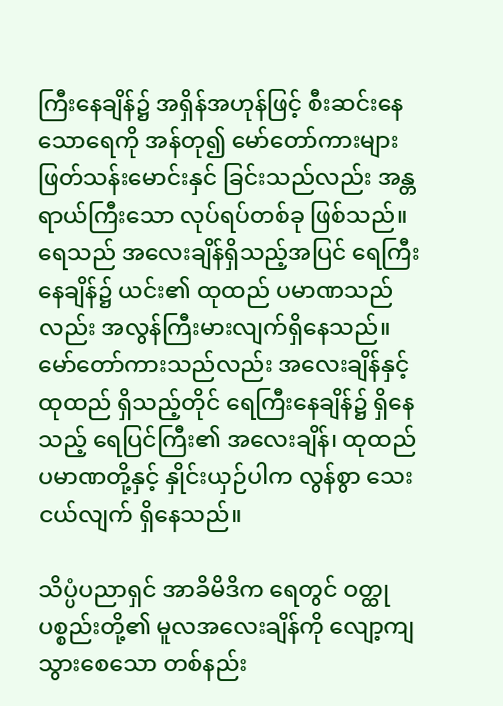ကြီးနေချိန်၌ အရှိန်အဟုန်ဖြင့် စီးဆင်းနေသောရေကို အန်တု၍ မော်တော်ကားများ ဖြတ်သန်းမောင်းနှင် ခြင်းသည်လည်း အန္တရာယ်ကြီးသော လုပ်ရပ်တစ်ခု ဖြစ်သည်။ ရေသည် အလေးချိန်ရှိသည့်အပြင် ရေကြီးနေချိန်၌ ယင်း၏ ထုထည် ပမာဏသည်လည်း အလွန်ကြီးမားလျက်ရှိနေသည်။ မော်တော်ကားသည်လည်း အလေးချိန်နှင့် ထုထည် ရှိသည့်တိုင် ရေကြီးနေချိန်၌ ရှိနေသည့် ရေပြင်ကြီး၏ အလေးချိန်၊ ထုထည် ပမာဏတို့နှင့် နှိုင်းယှဉ်ပါက လွန်စွာ သေးငယ်လျက် ရှိနေသည်။

သိပ္ပံပညာရှင် အာခိမိဒိက ရေတွင် ဝတ္ထုပစ္စည်းတို့၏ မူလအလေးချိန်ကို လျော့ကျသွားစေသော တစ်နည်း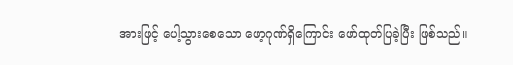အားဖြင့် ပေါ့သွားစေသော ဖော့ဂုဏ်ရှိကြောင်း ဖော်ထုတ်ပြခဲ့ပြီး ဖြစ်သည်။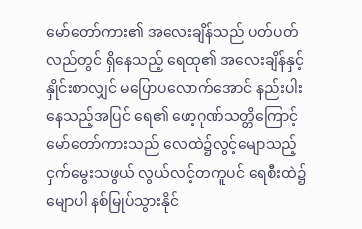မော်တော်ကား၏ အလေးချိန်သည် ပတ်ပတ်လည်တွင် ရှိနေသည့် ရေထု၏ အလေးချိန်နှင့် နှိုင်းစာလျှင် မပြောပလောက်အောင် နည်းပါးနေသည့်အပြင် ရေ၏ ဖော့ဂုဏ်သတ္တိကြောင့် မော်တော်ကားသည် လေထဲ၌လွင့်မျောသည့် ငှက်မွေးသဖွယ် လွယ်လင့်တကူပင် ရေစီးထဲ၌ မျောပါ နစ်မြုပ်သွားနိုင်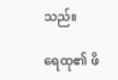သည်။

ရေထု၏ ဖိ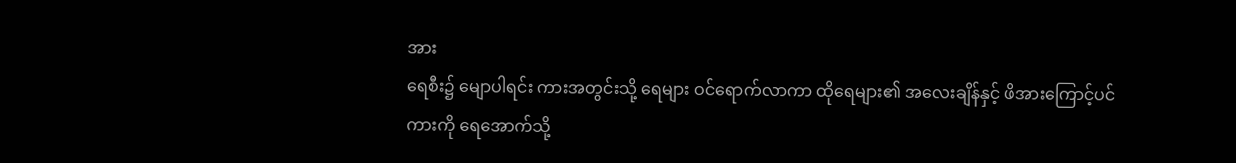အား
ရေစီး၌ မျောပါရင်း ကားအတွင်းသို့ ရေများ ဝင်ရောက်လာကာ ထိုရေများ၏ အလေးချိန်နှင့် ဖိအားကြောင့်ပင် ကားကို ရေအောက်သို့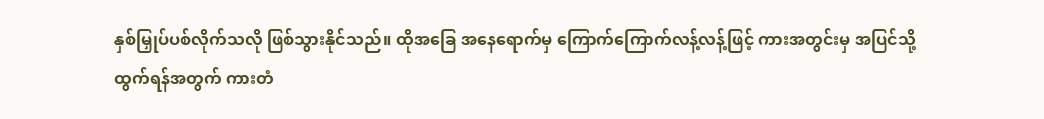နှစ်မြှုပ်ပစ်လိုက်သလို ဖြစ်သွားနိုင်သည်။ ထိုအခြေ အနေရောက်မှ ကြောက်ကြောက်လန့်လန့်ဖြင့် ကားအတွင်းမှ အပြင်သို့ထွက်ရန်အတွက် ကားတံ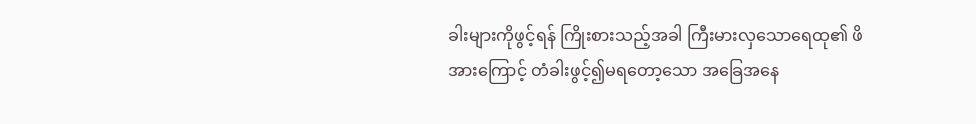ခါးများကိုဖွင့်ရန် ကြိုးစားသည့်အခါ ကြီးမားလှသောရေထု၏ ဖိအားကြောင့် တံခါးဖွင့်၍မရတော့သော အခြေအနေ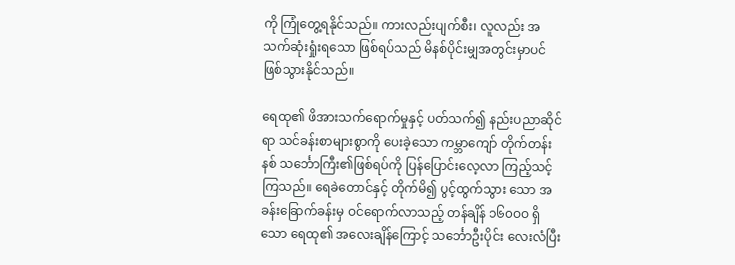ကို ကြုံတွေ့ရနိုင်သည်။ ကားလည်းပျက်စီး၊ လူလည်း အသက်ဆုံးရှုံးရသော ဖြစ်ရပ်သည် မိနစ်ပိုင်းမျှအတွင်းမှာပင် ဖြစ်သွားနိုင်သည်။

ရေထု၏ ဖိအားသက်ရောက်မှုနှင့် ပတ်သက်၍ နည်းပညာဆိုင်ရာ သင်ခန်းစာများစွာကို ပေးခဲ့သော ကမ္ဘာကျော် တိုက်တန်းနစ် သင်္ဘောကြီး၏ဖြစ်ရပ်ကို ပြန်ပြောင်းလေ့လာ ကြည့်သင့်ကြသည်။ ရေခဲတောင်နှင့် တိုက်မိ၍ ပွင့်ထွက်သွား သော အခန်းခြောက်ခန်းမှ ဝင်ရောက်လာသည့် တန်ချိန် ၁၆၀ဝဝ ရှိသော ရေထု၏ အလေးချိန်ကြောင့် သင်္ဘောဦးပိုင်း လေးလံပြီး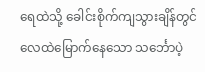ရေထဲသို့ ခေါင်းစိုက်ကျသွားချိန်တွင် လေထဲမြောက်နေသော သင်္ဘောပဲ့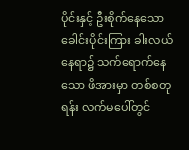ပိုင်းနှင့် ဦးစိုက်နေသော ခေါင်းပိုင်းကြား ခါးလယ်နေရာ၌ သက်ရောက်နေသော ဖိအားမှာ တစ်စတုရန်း လက်မပေါ်တွင်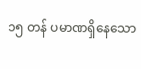၁၅ တန် ပမာဏရှိနေသော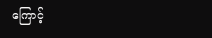ကြောင့်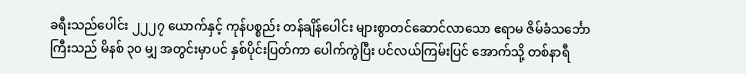ခရီးသည်ပေါင်း ၂၂၂၇ ယောက်နှင့် ကုန်ပစ္စည်း တန်ချိန်ပေါင်း များစွာတင်ဆောင်လာသော ဧရာမ ဇိမ်ခံသင်္ဘောကြီးသည် မိနစ် ၃၀ မျှ အတွင်းမှာပင် နှစ်ပိုင်းပြတ်ကာ ပေါက်ကွဲပြီး ပင်လယ်ကြမ်းပြင် အောက်သို့ တစ်နာရီ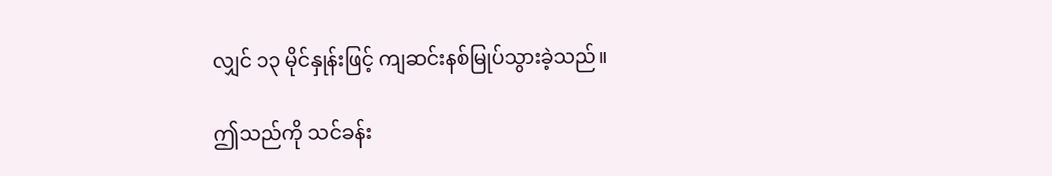လျှင် ၁၃ မိုင်နှုန်းဖြင့် ကျဆင်းနစ်မြုပ်သွားခဲ့သည်။

ဤသည်ကို သင်ခန်း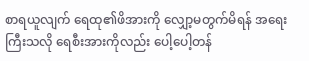စာရယူလျက် ရေထု၏ဖိအားကို လျှော့မတွက်မိရန် အရေးကြီးသလို ရေစီးအားကိုလည်း ပေါ့ပေါ့တန်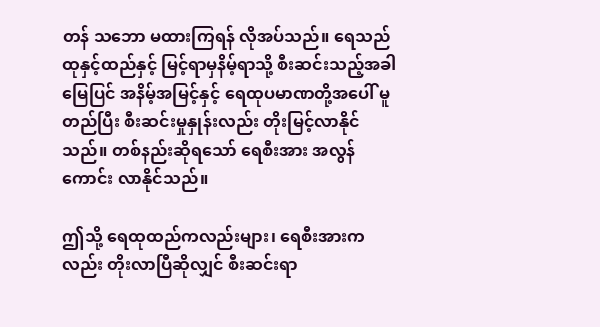တန် သဘော မထားကြရန် လိုအပ်သည်။ ရေသည် ထုနှင့်ထည်နှင့် မြင့်ရာမှနိမ့်ရာသို့ စီးဆင်းသည့်အခါ မြေပြင် အနိမ့်အမြင့်နှင့် ရေထုပမာဏတို့အပေါ် မူတည်ပြီး စီးဆင်းမှုနှုန်းလည်း တိုးမြင့်လာနိုင်သည်။ တစ်နည်းဆိုရသော် ရေစီးအား အလွန်ကောင်း လာနိုင်သည်။

ဤသို့ ရေထုထည်ကလည်းများ၊ ရေစီးအားကလည်း တိုးလာပြီဆိုလျှင် စီးဆင်းရာ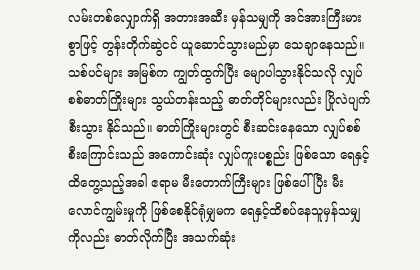လမ်းတစ်လျှောက်ရှိ အတားအဆီး မှန်သမျှကို အင်အားကြီးမားစွာဖြင့် တွန်းတိုက်ဆွဲငင် ယူဆောင်သွားမည်မှာ သေချာနေသည်။ သစ်ပင်များ အမြစ်က ကျွတ်ထွက်ပြီး မျောပါသွားနိုင်သလို လျှပ်စစ်ဓာတ်ကြိုးများ သွယ်တန်းသည့် ဓာတ်တိုင်များလည်း ပြိုလဲပျက်စီးသွား နိုင်သည်။ ဓာတ်ကြိုးများတွင် စီးဆင်းနေသော လျှပ်စစ်စီးကြောင်းသည် အကောင်းဆုံး လျှပ်ကူးပစ္စည်း ဖြစ်သော ရေနှင့် ထိတွေ့သည့်အခါ ဧရာမ မီးတောက်ကြီးများ ဖြစ်ပေါ်ပြီး မီးလောင်ကျွမ်းမှုကို ဖြစ်စေနိုင်ရုံမျှမက ရေနှင့်ထိစပ်နေသူမှန်သမျှ ကိုလည်း ဓာတ်လိုက်ပြီး အသက်ဆုံး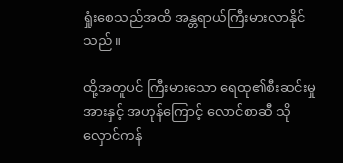ရှုံးစေသည်အထိ အန္တရာယ်ကြီးမားလာနိုင်သည်။

ထို့အတူပင် ကြီးမားသော ရေထု၏စီးဆင်းမှုအားနှင့် အဟုန်ကြောင့် လောင်စာဆီ သိုလှောင်ကန်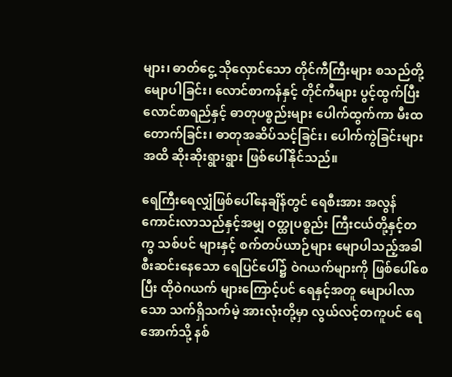များ၊ ဓာတ်ငွေ့ သိုလှောင်သော တိုင်ကီကြီးများ စသည်တို့ မျောပါခြင်း၊ လောင်စာကန်နှင့် တိုင်ကီများ ပွင့်ထွက်ပြီး လောင်စာရည်နှင့် ဓာတုပစ္စည်းများ ပေါက်ထွက်ကာ မီးထတောက်ခြင်း၊ ဓာတုအဆိပ်သင့်ခြင်း၊ ပေါက်ကွဲခြင်းများအထိ ဆိုးဆိုးရွားရွား ဖြစ်ပေါ်နိုင်သည်။

ရေကြီးရေလျှံဖြစ်ပေါ်နေချိန်တွင် ရေစီးအား အလွန်ကောင်းလာသည်နှင့်အမျှ ဝတ္ထုပစ္စည်း ကြီးငယ်တို့နှင့်တကွ သစ်ပင် များနှင့် စက်တပ်ယာဉ်များ မျောပါသည့်အခါ စီးဆင်းနေသော ရေပြင်ပေါ်၌ ဝဲဂယက်များကို ဖြစ်ပေါ်စေပြီး ထိုဝဲဂယက် များကြောင့်ပင် ရေနှင့်အတူ မျောပါလာသော သက်ရှိသက်မဲ့ အားလုံးတို့မှာ လွယ်လင့်တကူပင် ရေအောက်သို့ နစ်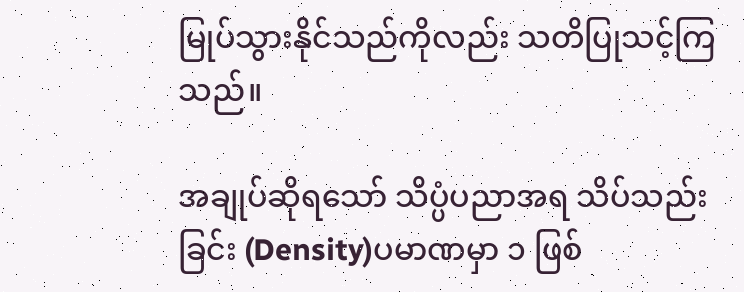မြုပ်သွားနိုင်သည်ကိုလည်း သတိပြုသင့်ကြသည်။

အချုပ်ဆိုရသော် သိပ္ပံပညာအရ သိပ်သည်းခြင်း (Density)ပမာဏမှာ ၁ ဖြစ်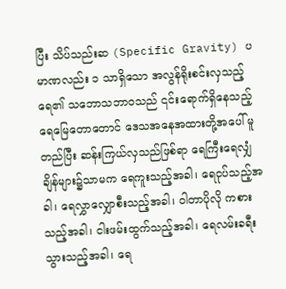ပြီး သိပ်သည်းဆ (Specific Gravity) ပမာဏလည်း ၁ သာရှိသော အလွန်ရိုးစင်းလှသည့် ရေ၏ သဘောသဘာဝသည် ၎င်းရောက်ရှိနေသည့် ရေမြေတောတောင် ဒေသအနေအထားတို့အပေါ် မူတည်ပြီး ဆန်းကြယ်လှသည်ဖြစ်ရာ ရေကြီးရေလျှံချိန်များ၌သာမက ရေကူးသည့်အခါ၊ ရေငုပ်သည့်အခါ၊ ရေလွှာလျှောစီးသည့်အခါ၊ ဝါတာပိုလို ကစားသည့်အခါ၊ ငါးဖမ်းထွက်သည့်အခါ၊ ရေလမ်းခရီး သွားသည့်အခါ၊ ရေ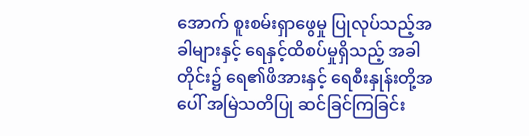အောက် စူးစမ်းရှာဖွေမှု ပြုလုပ်သည့်အခါများနှင့် ရေနှင့်ထိစပ်မှုရှိသည့် အခါတိုင်း၌ ရေ၏ဖိအားနှင့် ရေစီးနှုန်းတို့အပေါ် အမြဲသတိပြု ဆင်ခြင်ကြခြင်း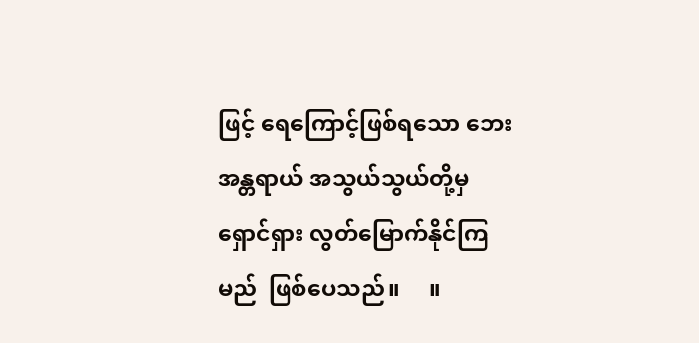ဖြင့် ရေကြောင့်ဖြစ်ရသော ဘေးအန္တရာယ် အသွယ်သွယ်တို့မှ ရှောင်ရှား လွတ်မြောက်နိုင်ကြမည်  ဖြစ်ပေသည်။     ။